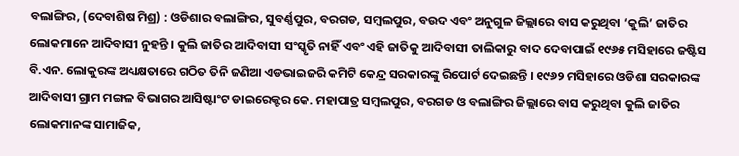ବଲାଙ୍ଗିର, (ଦେବାଶିଷ ମିଶ୍ର) : ଓଡିଶାର ବଲାଙ୍ଗିର, ସୁବର୍ଣ୍ଣପୁର, ବରଗଡ, ସମ୍ବଲପୁର, ବଉଦ ଏବଂ ଅନୁଗୁଳ ଜିଲ୍ଲାରେ ବାସ କରୁଥିବା ‘କୁଲି’ ଜାତିର ଲୋକମାନେ ଆଦିବାସୀ ନୁହନ୍ତି । କୁଲି ଜାତିର ଆଦିବାସୀ ସଂସ୍କୃତି ନାହିଁ ଏବଂ ଏହି ଜାତିକୁ ଆଦିବାସୀ ତାଲିକାରୁ ବାଦ ଦେବାପାଇଁ ୧୯୬୫ ମସିହାରେ ଜଷ୍ଟିସ ବି.ଏନ. ଲୋକୁରଙ୍କ ଅଧ୍ୟକ୍ଷତାରେ ଗଠିତ ତିନି ଜଣିଆ ଏଡଭାଇଜରି କମିଟି କେନ୍ଦ୍ର ସରକାରଙ୍କୁ ରିପୋର୍ଟ ଦେଇଛନ୍ତି । ୧୯୬୨ ମସିହାରେ ଓଡିଶା ସରକାରଙ୍କ ଆଦିବାସୀ ଗ୍ରାମ ମଙ୍ଗଳ ବିଭାଗର ଆସିଷ୍ଟାଂଟ ଡାଇରେକ୍ଟର କେ. ମହାପାତ୍ର ସମ୍ବଲପୁର, ବରଗଡ ଓ ବଲାଙ୍ଗିର ଜିଲ୍ଲାରେ ବାସ କରୁଥିବା କୁଲି ଜାତିର ଲୋକମାନଙ୍କ ସାମାଜିକ,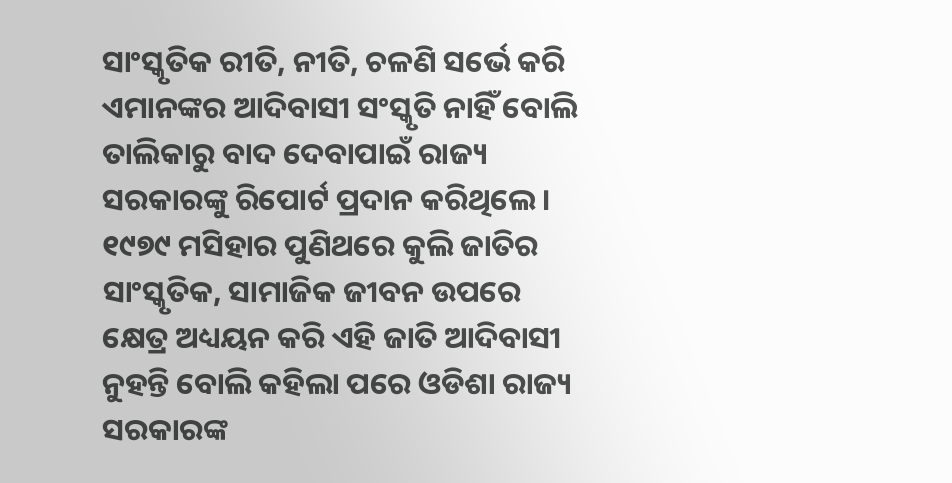ସାଂସ୍କୃତିକ ରୀତି, ନୀତି, ଚଳଣି ସର୍ଭେ କରି ଏମାନଙ୍କର ଆଦିବାସୀ ସଂସ୍କୃତି ନାହିଁ ବୋଲି ତାଲିକାରୁ ବାଦ ଦେବାପାଇଁ ରାଜ୍ୟ ସରକାରଙ୍କୁ ରିପୋର୍ଟ ପ୍ରଦାନ କରିଥିଲେ । ୧୯୭୯ ମସିହାର ପୁଣିଥରେ କୁଲି ଜାତିର ସାଂସ୍କୃତିକ, ସାମାଜିକ ଜୀବନ ଉପରେ କ୍ଷେତ୍ର ଅଧ୍ୟୟନ କରି ଏହି ଜାତି ଆଦିବାସୀ ନୁହନ୍ତି ବୋଲି କହିଲା ପରେ ଓଡିଶା ରାଜ୍ୟ ସରକାରଙ୍କ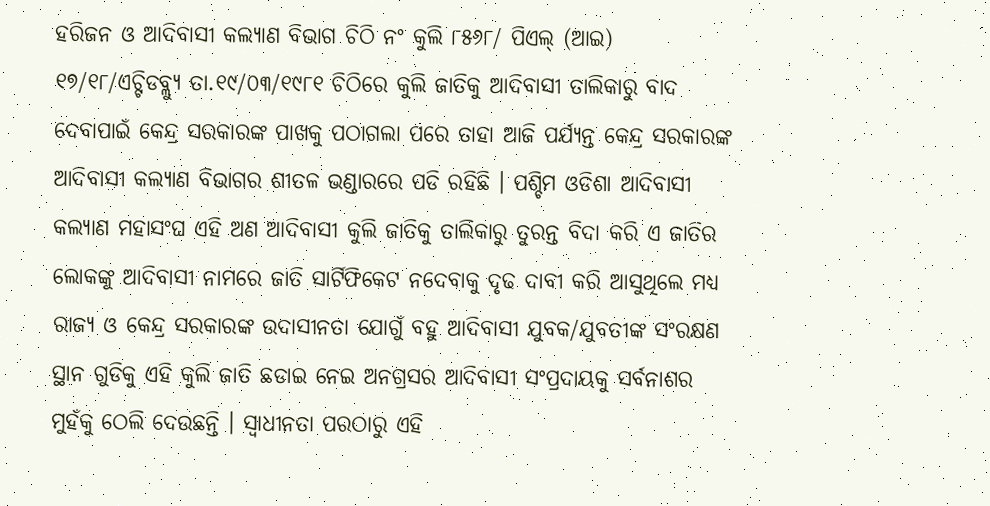ହରିଜନ ଓ ଆଦିବାସୀ କଲ୍ୟାଣ ବିଭାଗ ଚିଠି ନଂ କୁଲି ୮୫୬୮/ ପିଏଲ୍ (ଆଇ) ୧୭/୧୮/ଏଚ୍ଟିଡବ୍ଲ୍ୟୁ ତା.୧୯/୦୩/୧୯୮୧ ଚିଠିରେ କୁଲି ଜାତିକୁ ଆଦିବାସୀ ତାଲିକାରୁ ବାଦ ଦେବାପାଇଁ କେନ୍ଦ୍ର ସରକାରଙ୍କ ପାଖକୁ ପଠାଗଲା ପରେ ତାହା ଆଜି ପର୍ଯ୍ୟନ୍ତ କେନ୍ଦ୍ର ସରକାରଙ୍କ ଆଦିବାସୀ କଲ୍ୟାଣ ବିଭାଗର ଶୀତଳ ଭଣ୍ଡାରରେ ପଡି ରହିଛି । ପଶ୍ଚିମ ଓଡିଶା ଆଦିବାସୀ କଲ୍ୟାଣ ମହାସଂଘ ଏହି ଅଣ ଆଦିବାସୀ କୁଲି ଜାତିକୁ ତାଲିକାରୁ ତୁରନ୍ତ ବିଦା କରି ଏ ଜାତିର ଲୋକଙ୍କୁ ଆଦିବାସୀ ନାମରେ ଜାତି ସାର୍ଟିଫିକେଟ ନଦେବାକୁ ଦୃଢ ଦାବୀ କରି ଆସୁଥିଲେ ମଧ୍ୟ ରାଜ୍ୟ ଓ କେନ୍ଦ୍ର ସରକାରଙ୍କ ଉଦାସୀନତା ଯୋଗୁଁ ବହୁ ଆଦିବାସୀ ଯୁବକ/ଯୁବତୀଙ୍କ ସଂରକ୍ଷଣ ସ୍ଥାନ ଗୁଡିକୁ ଏହି କୁଲି ଜାତି ଛଡାଇ ନେଇ ଅନଗ୍ରସର ଆଦିବାସୀ ସଂପ୍ରଦାୟକୁ ସର୍ବନାଶର ମୁହଁକୁ ଠେଲି ଦେଉଛନ୍ତି । ସ୍ୱାଧୀନତା ପରଠାରୁ ଏହି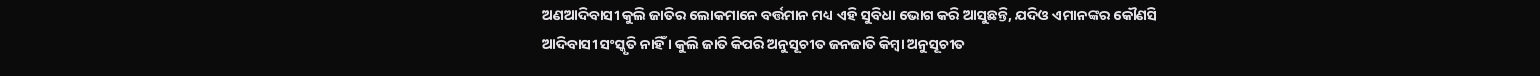ଅଣଆଦିବାସୀ କୁଲି ଜାତିର ଲୋକମାନେ ବର୍ତ୍ତମାନ ମଧ୍ୟ ଏହି ସୁବିଧା ଭୋଗ କରି ଆସୁଛନ୍ତି, ଯଦିଓ ଏମାନଙ୍କର କୌଣସି ଆଦିବାସୀ ସଂସ୍କୃତି ନାହିଁ । କୁଲି ଜାତି କିପରି ଅନୁସୂଚୀତ ଜନଜାତି କିମ୍ବା ଅନୁସୂଚୀତ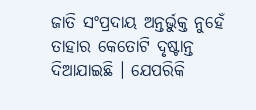ଜାତି ସଂପ୍ରଦାୟ ଅନ୍ତର୍ଭୁକ୍ତ ନୁହେଁ ତାହାର କେତୋଟି ଦୃଷ୍ଟାନ୍ତ ଦିଆଯାଇଛି । ଯେପରିକି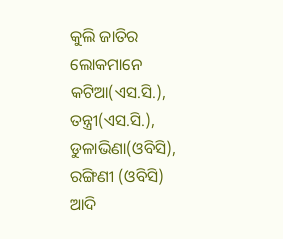କୁଲି ଜାତିର ଲୋକମାନେ କଟିଆ(ଏସ.ସି.), ତନ୍ତ୍ରୀ(ଏସ.ସି.), ଡୁଳାଭିଣା(ଓବିସି), ରଙ୍ଗିଣୀ (ଓବିସି) ଆଦି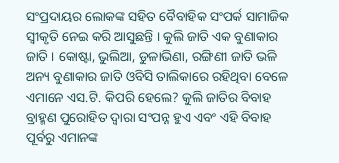ସଂପ୍ରଦାୟର ଲୋକଙ୍କ ସହିତ ବୈବାହିକ ସଂପର୍କ ସାମାଜିକ ସ୍ୱୀକୃତି ନେଇ କରି ଆସୁଛନ୍ତି । କୁଲି ଜାତି ଏକ ବୁଣାକାର ଜାତି । କୋଷ୍ଟା, ଭୁଲିଆ, ଡୁଳାଭିଣା, ରଙ୍ଗିଣୀ ଜାତି ଭଳି ଅନ୍ୟ ବୁଣାକାର ଜାତି ଓବିସି ତାଲିକାରେ ରହିଥିବା ବେଳେ ଏମାନେ ଏସ.ଟି. କିପରି ହେଲେ? କୁଲି ଜାତିର ବିବାହ ବ୍ରାହ୍ମଣ ପୁରୋହିତ ଦ୍ୱାରା ସଂପନ୍ନ ହୁଏ ଏବଂ ଏହି ବିବାହ ପୂର୍ବରୁ ଏମାନଙ୍କ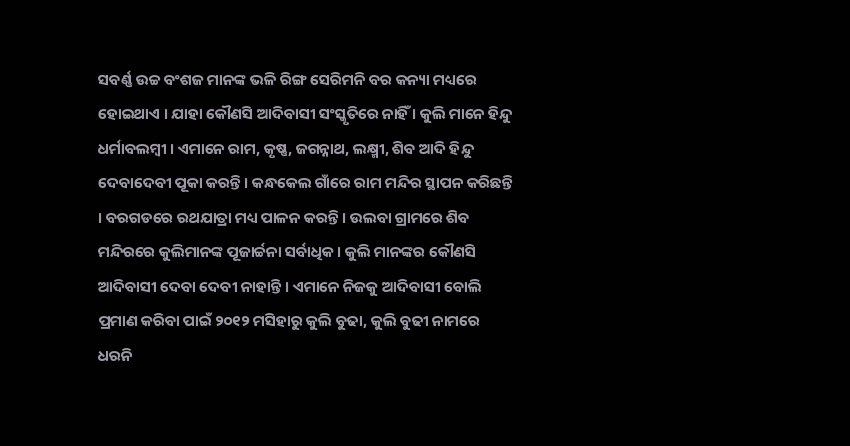ସବର୍ଣ୍ଣ ଉଚ୍ଚ ବଂଶଜ ମାନଙ୍କ ଭଳି ରିଙ୍ଗ ସେରିମନି ବର କନ୍ୟା ମଧ୍ୟରେ ହୋଇଥାଏ । ଯାହା କୌଣସି ଆଦିବାସୀ ସଂସ୍କୃତିରେ ନାହିଁ । କୁଲି ମାନେ ହିନ୍ଦୁ ଧର୍ମାବଲମ୍ବୀ । ଏମାନେ ରାମ, କୃଷ୍ଣ, ଜଗନ୍ନାଥ, ଲକ୍ଷ୍ମୀ, ଶିବ ଆଦି ହିନ୍ଦୁ ଦେବାଦେବୀ ପୂକା କରନ୍ତି । କନ୍ଧକେଲ ଗାଁରେ ରାମ ମନ୍ଦିର ସ୍ଥାପନ କରିଛନ୍ତି । ବରଗଡରେ ରଥଯାତ୍ରା ମଧ୍ୟ ପାଳନ କରନ୍ତି । ଉଲବା ଗ୍ରାମରେ ଶିବ ମନ୍ଦିରରେ କୁଲିମାନଙ୍କ ପୂଜାର୍ଚ୍ଚନା ସର୍ବାଧିକ । କୁଲି ମାନଙ୍କର କୌଣସି ଆଦିବାସୀ ଦେବା ଦେବୀ ନାହାନ୍ତି । ଏମାନେ ନିଜକୁ ଆଦିବାସୀ ବୋଲି ପ୍ରମାଣ କରିବା ପାଇଁ ୨୦୧୨ ମସିହାରୁ କୁଲି ବୁଢା, କୁଲି ବୁଢୀ ନାମରେ ଧରନି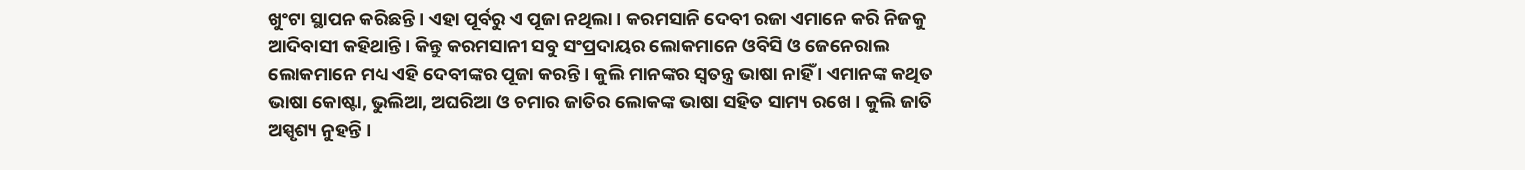ଖୁଂଟା ସ୍ଥାପନ କରିଛନ୍ତି । ଏହା ପୂର୍ବରୁ ଏ ପୂଜା ନଥିଲା । କରମସାନି ଦେବୀ ରଜା ଏମାନେ କରି ନିଜକୁ ଆଦିବାସୀ କହିଥାନ୍ତି । କିନ୍ତୁ କରମସାନୀ ସବୁ ସଂପ୍ରଦାୟର ଲୋକମାନେ ଓବିସି ଓ ଜେନେରାଲ ଲୋକମାନେ ମଧ୍ୟ ଏହି ଦେବୀଙ୍କର ପୂଜା କରନ୍ତି । କୁଲି ମାନଙ୍କର ସ୍ୱତନ୍ତ୍ର ଭାଷା ନାହିଁ । ଏମାନଙ୍କ କଥିତ ଭାଷା କୋଷ୍ଟା, ଭୁଲିଆ, ଅଘରିଆ ଓ ଚମାର ଜାତିର ଲୋକଙ୍କ ଭାଷା ସହିତ ସାମ୍ୟ ରଖେ । କୁଲି ଜାତି ଅସ୍ପୃଶ୍ୟ ନୁହନ୍ତି ।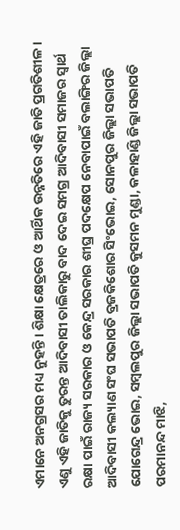ଏମାନେ ଅନଗ୍ରସର ମଧ୍ୟ ନୁହନ୍ତି । ଶିକ୍ଷା କ୍ଷେତ୍ରରେ ଓ ଆର୍ଥିକ ଉନ୍ନତିରେ ଏହି ଜାତି ପ୍ରଗତିଶୀଳ । ଏଣୁ ଏହି ଜାତିକୁ ତୁରନ୍ତ ଆଦିବାସୀ ତାଲିକାରୁ ବାଦ ଦେଇ ସମଗ୍ର ଆଦିବାସୀ ସମାଜର ସ୍ୱାର୍ଥ ରକ୍ଷା ପାଇଁ ରାଜ୍ୟ ସରକାର ଓ କେନ୍ଦ୍ର ସରକାର ଶୀଘ୍ର ପଦକ୍ଷେପ ନେବାପାଇଁ ବଲାଙ୍ଗିର ଜିଲ୍ଲା ଆଦିବାସୀ କଲ୍ୟାଣ ସଂଘ ସଭାପତି ବ୍ରଜକିଶୋର ସିଂଭୋଇ, ସୋନପୁର ଜିଲ୍ଲା ସଭାପତି ଯୋଗେନ୍ଦ୍ର ଭୋଇ, ସମ୍ବଲପୁର ଜିଲ୍ଲା ସଭାପତି କୁସମନ ମୁଣ୍ଡା, କଳାହାଣ୍ଡି ଜିଲ୍ଲା ସଭାପତି ପରମାନନ୍ଦ ମାଝି,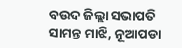ବଉଦ ଜିଲ୍ଲା ସଭାପତି ସାମନ୍ତ ମାଝି, ନୂଆପଡା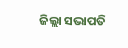ଜିଲ୍ଲା ସଭାପତି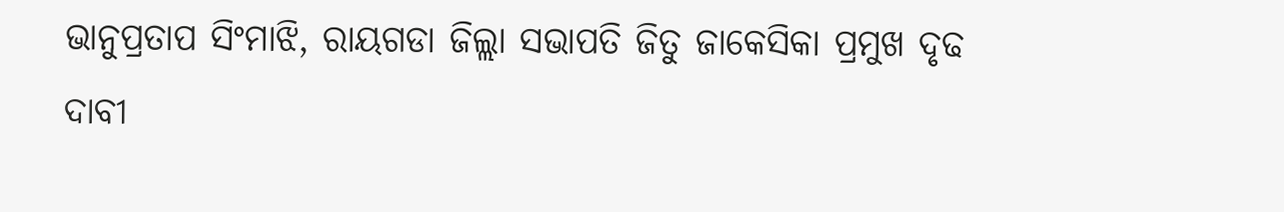ଭାନୁପ୍ରତାପ ସିଂମାଝି, ରାୟଗଡା ଜିଲ୍ଲା ସଭାପତି ଜିତୁ ଜାକେସିକା ପ୍ରମୁଖ ଦୃଢ ଦାବୀ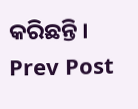କରିଛନ୍ତି ।
Prev Post